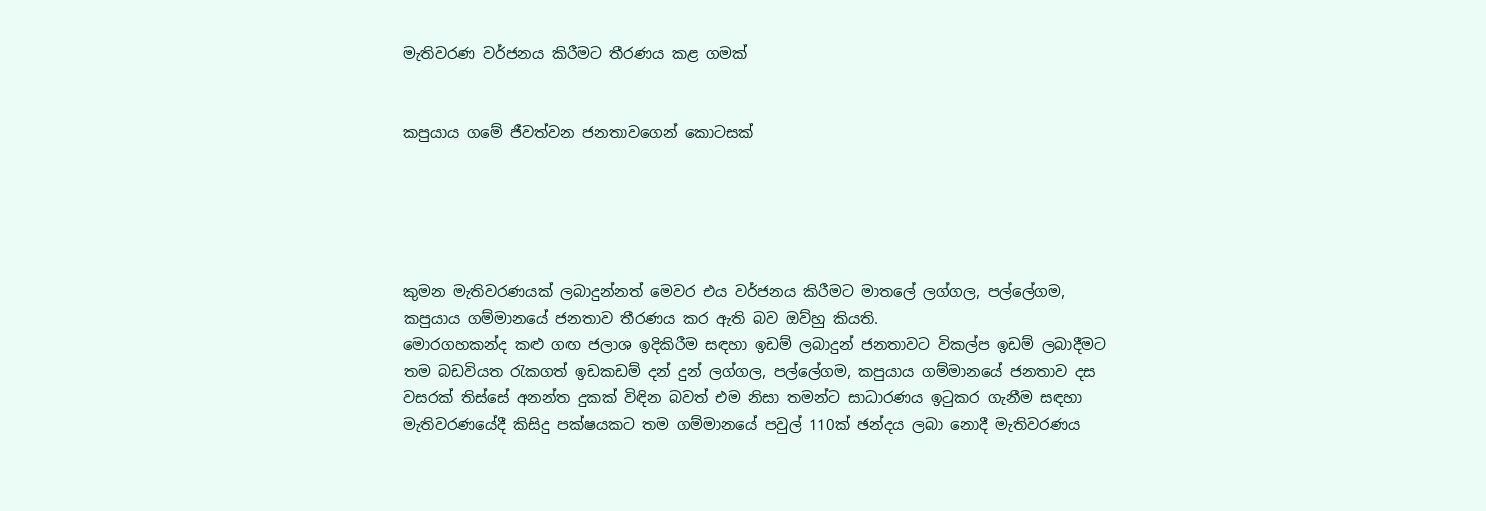මැතිවරණ වර්ජනය කිරීමට තීරණය කළ ගමක්


කපුයාය ගමේ ජීවත්වන ජනතාවගෙන් කොටසක්





කුමන මැතිවරණයක් ලබාදුන්නත් මෙවර එය වර්ජනය කිරීමට මාතලේ ලග්ගල, පල්ලේගම, කපුයාය ගම්මානයේ ජනතාව තීරණය කර ඇති බව ඔව්හු කියති.
මොරගහකන්ද කළු ගඟ ජලාශ ඉදිකිරීම සඳහා ඉඩම් ලබාදුන් ජනතාවට විකල්ප ඉඩම් ලබාදීමට තම බඩවියත රැකගත් ඉඩකඩම් දන් දුන් ලග්ගල, පල්ලේගම, කපුයාය ගම්මානයේ ජනතාව දස වසරක් තිස්සේ අනන්ත දුකක් විඳින බවත් එම නිසා තමන්ට සාධාරණය ඉටුකර ගැනීම සඳහා මැතිවරණයේදී කිසිදු පක්ෂයකට තම ගම්මානයේ පවුල් 110ක් ඡන්දය ලබා නොදී මැතිවරණය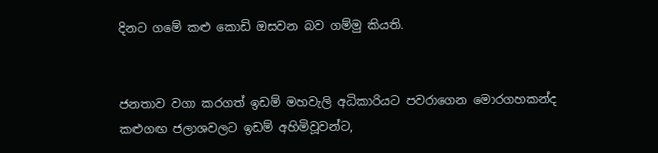දිනට ගමේ කළු කොඩි ඔසවන බව ගම්මු කියති.


ජනතාව වගා කරගත් ඉඩම් මහවැලි අධිකාරියට පවරාගෙන මොරගහකන්ද කළුගඟ ජලාශවලට ඉඩම් අහිමිවූවන්ට,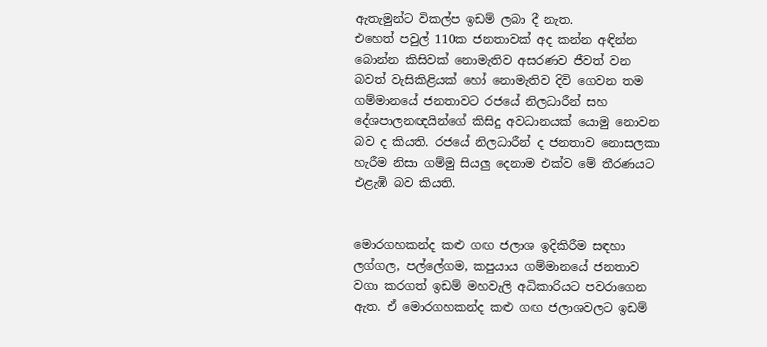ඇතැමුන්ට විකල්ප ඉඩම් ලබා දී නැත.
එහෙත් පවුල් 110ක ජනතාවක් අද කන්න අඳින්න බොන්න කිසිවක් නොමැතිව අසරණව ජීවත් වන බවත් වැසිකිළියක් හෝ නොමැතිව දිවි ගෙවන තම ගම්මානයේ ජනතාවට රජයේ නිලධාරීන් සහ දේශපාලනඥයින්ගේ කිසිදු අවධානයක් යොමු නොවන බව ද කියති. රජයේ නිලධාරීන් ද ජනතාව නොසලකා හැරීම නිසා ගම්මු සියලු දෙනාම එක්ව මේ තීරණයට එළැඹි බව කියති.


මොරගහකන්ද කළු ගඟ ජලාශ ඉදිකිරීම සඳහා ලග්ගල, පල්ලේගම, කපුයාය ගම්මානයේ ජනතාව වගා කරගත් ඉඩම් මහවැලි අධිකාරියට පවරාගෙන ඇත. ඒ මොරගහකන්ද කළු ගඟ ජලාශවලට ඉඩම්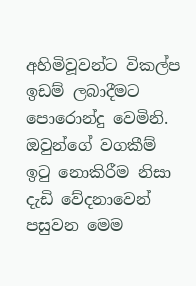අහිමිවූවන්ට විකල්ප ඉඩම් ලබාදීමට පොරොන්දු වෙමිනි. ඔවුන්ගේ වගකීම් ඉටු නොකිරීම නිසා දැඩි වේදනාවෙන් පසුවන මෙම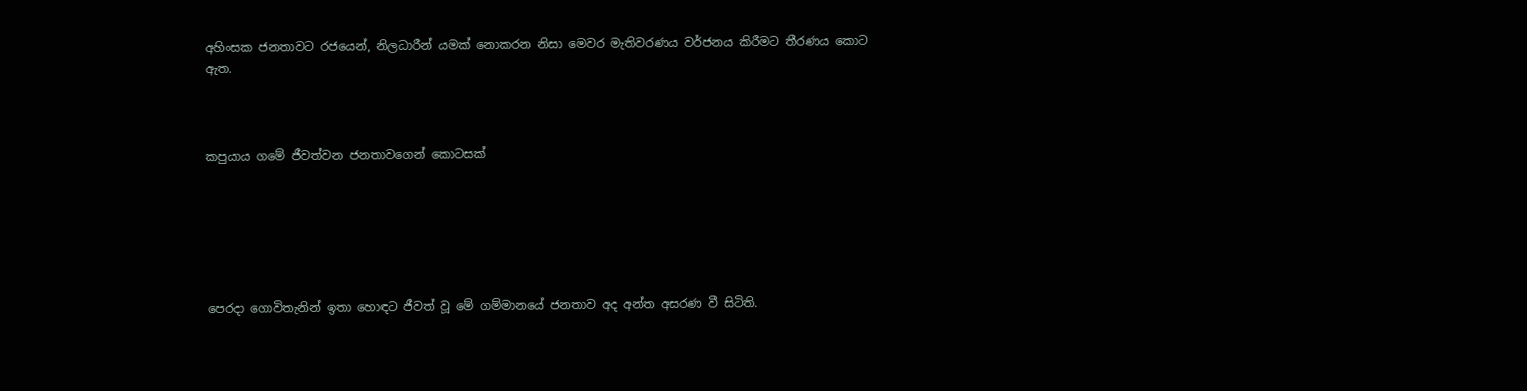අහිංසක ජනතාවට රජයෙන්, නිලධාරීන් යමක් නොකරන නිසා මෙවර මැතිවරණය වර්ජනය කිරීමට තීරණය කොට ඇත.



කපුයාය ගමේ ජීවත්වන ජනතාවගෙන් කොටසක්






පෙරදා ගොවිතැනින් ඉතා හොඳට ජීවත් වූ මේ ගම්මානයේ ජනතාව අද අන්ත අසරණ වී සිටිති.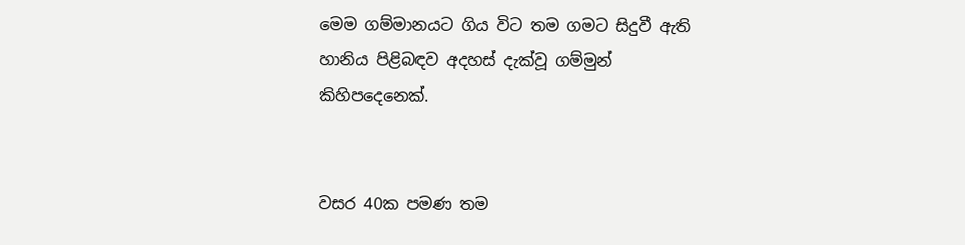මෙම ගම්මානයට ගිය විට තම ගමට සිදුවී ඇති හානිය පිළිබඳව අදහස් දැක්වූ ගම්මුන් කිහිපදෙනෙක්.


වසර 40ක පමණ තම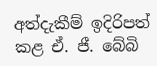අත්දැකීම් ඉදිරිපත් කළ ඒ. ජී. බේබි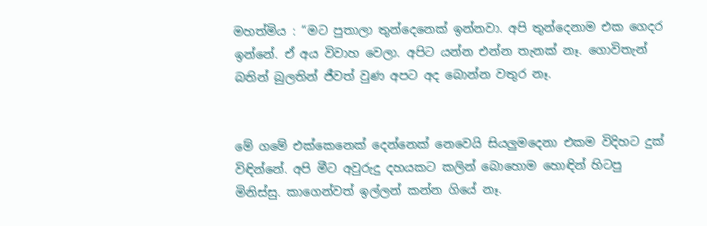මහත්මිය : “මට පුතාලා තුන්දෙනෙක් ඉන්නවා. අපි තුන්දෙනාම එක ගෙදර ඉන්නේ. ඒ අය විවාහ වෙලා. අපිට යන්න එන්න තැනක් නෑ. ගොවිතැන් බතින් බුලතින් ජීවත් වුණ අපට අද බොන්න වතුර නෑ.


මේ ගමේ එක්කෙනෙක් දෙන්නෙක් නෙවෙයි සියලුමදෙනා එකම විදිහට දුක් විඳින්නේ. අපි මීට අවුරුදු දහයකට කලින් බොහොම හොඳින් හිටපු මිනිස්සු. කාගෙන්වත් ඉල්ලන් කන්න ගියේ නෑ.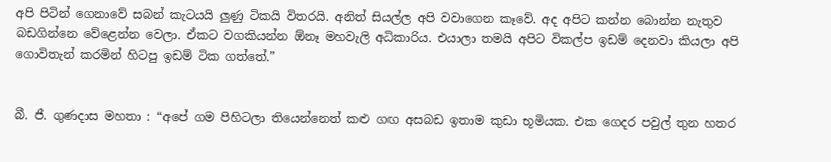අපි පිටින් ගෙනාවේ සබන් කැටයයි ලුණු ටිකයි විතරයි. අනිත් සියල්ල අපි වවාගෙන කෑවේ. අද අපිට කන්න බොන්න නැතුව බඩගින්නෙ වේළෙන්න වෙලා. ඒකට වගකියන්න ඕනෑ මහවැලි අධිකාරිය. එයාලා තමයි අපිට විකල්ප ඉඩම් දෙනවා කියලා අපි ගොවිතැන් කරමින් හිටපු ඉඩම් ටික ගත්තේ.”


බී. ජී. ගුණදාස මහතා : “අපේ ගම පිහිටලා තියෙන්නෙත් කළු ගඟ අසබඩ ඉතාම කුඩා භූමියක. එක ගෙදර පවුල් තුන හතර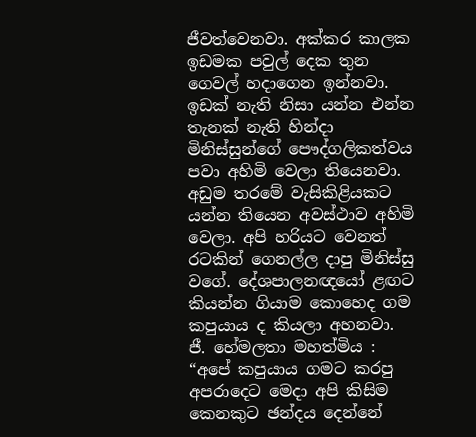ජීවත්වෙනවා. අක්කර කාලක ඉඩමක පවුල් දෙක තුන ගෙවල් හදාගෙන ඉන්නවා. ඉඩක් නැති නිසා යන්න එන්න තැනක් නැති හින්දා මිනිස්සුන්ගේ පෞද්ගලිකත්වය පවා අහිමි වෙලා තියෙනවා. අඩුම තරමේ වැසිකිළියකට යන්න තියෙන අවස්ථාව අහිමි වෙලා. අපි හරියට වෙනත් රටකින් ගෙනල්ල දාපු මිනිස්සු වගේ. දේශපාලනඥයෝ ළඟට කියන්න ගියාම කොහෙද ගම කපුයාය ද කියලා අහනවා.
ජී. හේමලතා මහත්මිය : “අපේ කපුයාය ගමට කරපු අපරාදෙට මෙදා අපි කිසිම කෙනකුට ඡන්දය දෙන්නේ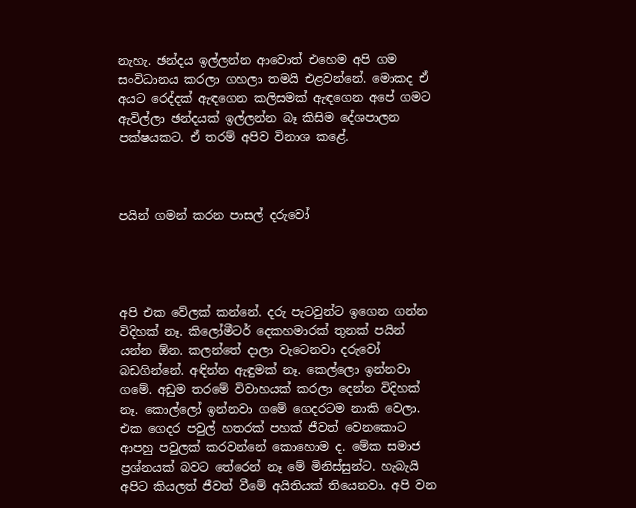නැහැ. ඡන්දය ඉල්ලන්න ආවොත් එහෙම අපි ගම සංවිධානය කරලා ගහලා තමයි එළවන්නේ. මොකද ඒ අයට රෙද්දක් ඇඳගෙන කලිසමක් ඇඳගෙන අපේ ගමට ඇවිල්ලා ඡන්දයක් ඉල්ලන්න බෑ කිසිම දේශපාලන පක්ෂයකට. ඒ තරම් අපිව විනාශ කළේ.



පයින් ගමන් කරන පාසල් දරුවෝ




අපි එක වේලක් කන්නේ. දරු පැටවුන්ට ඉගෙන ගන්න විදිහක් නෑ. කිලෝමීටර් දෙකහමාරක් තුනක් පයින් යන්න ඕන. කලන්තේ දාලා වැටෙනවා දරුවෝ බඩගින්නේ. අඳින්න ඇඳුමක් නෑ. කෙල්ලො ඉන්නවා ගමේ. අඩුම තරමේ විවාහයක් කරලා දෙන්න විදිහක් නෑ. කොල්ලෝ ඉන්නවා ගමේ ගෙදරටම නාකි වෙලා. එක ගෙදර පවුල් හතරක් පහක් ජීවත් වෙනකොට ආපහු පවුලක් කරවන්නේ කොහොම ද. මේක සමාජ ප්‍රශ්නයක් බවට තේරෙන් නෑ මේ මිනිස්සුන්ට. හැබැයි අපිට කියලත් ජීවත් වීමේ අයිතියක් තියෙනවා. අපි වන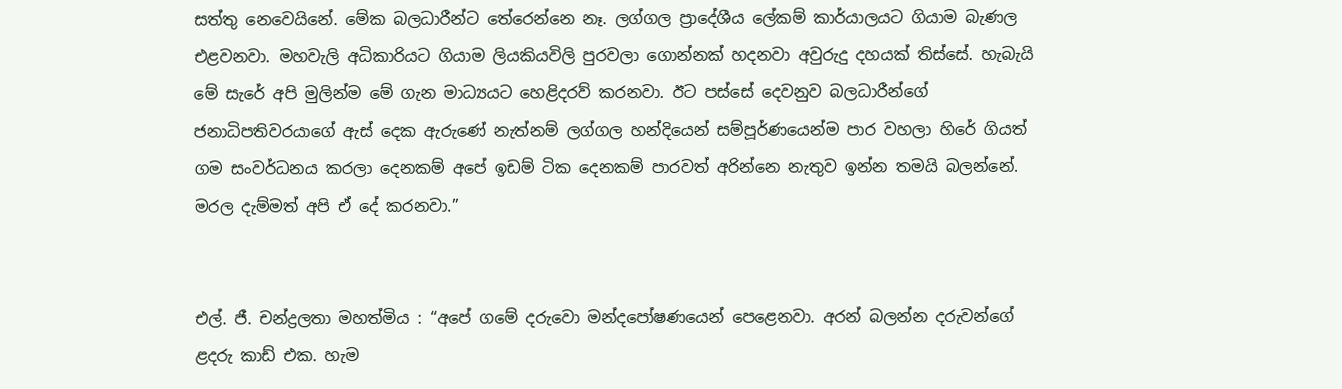සත්තු නෙවෙයිනේ. මේක බලධාරීන්ට තේරෙන්නෙ නෑ. ලග්ගල ප්‍රාදේශීය ලේකම් කාර්යාලයට ගියාම බැණල එළවනවා. මහවැලි අධිකාරියට ගියාම ලියකියවිලි පුරවලා ගොන්නක් හදනවා අවුරුදු දහයක් තිස්සේ. හැබැයි මේ සැරේ අපි මුලින්ම මේ ගැන මාධ්‍යයට හෙළිදරව් කරනවා. ඊට පස්සේ දෙවනුව බලධාරීන්ගේ ජනාධිපතිවරයාගේ ඇස් දෙක ඇරුණේ නැත්නම් ලග්ගල හන්දියෙන් සම්පූර්ණයෙන්ම පාර වහලා හිරේ ගියත් ගම සංවර්ධනය කරලා දෙනකම් අපේ ඉඩම් ටික දෙනකම් පාරවත් අරින්නෙ නැතුව ඉන්න තමයි බලන්නේ. මරල දැම්මත් අපි ඒ දේ කරනවා.”


එල්. ජී. චන්ද්‍රලතා මහත්මිය : “අපේ ගමේ දරුවො මන්දපෝෂණයෙන් පෙළෙනවා. අරන් බලන්න දරුවන්ගේ ළදරු කාඩ් එක. හැම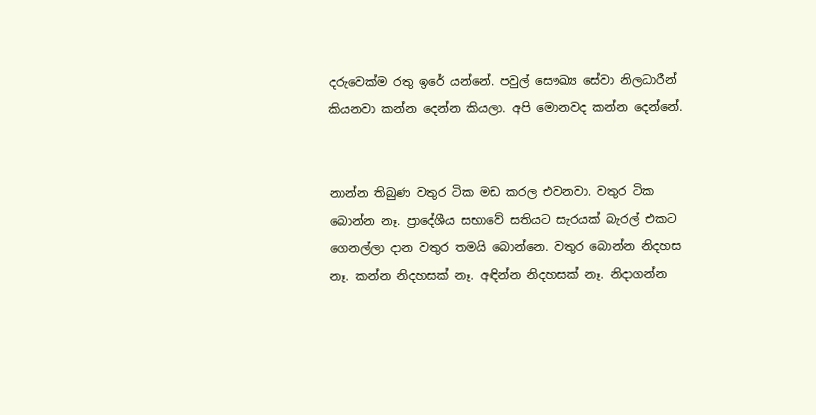දරුවෙක්ම රතු ඉරේ යන්නේ. පවුල් සෞඛ්‍ය සේවා නිලධාරීන් කියනවා කන්න දෙන්න කියලා. අපි මොනවද කන්න දෙන්නේ.


නාන්න තිබුණ වතුර ටික මඩ කරල එවනවා. වතුර ටික බොන්න නෑ. ප්‍රාදේශීය සභාවේ සතියට සැරයක් බැරල් එකට ගෙනල්ලා දාන වතුර තමයි බොන්නෙ. වතුර බොන්න නිදහස නෑ. කන්න නිදහසක් නෑ. අඳින්න නිදහසක් නෑ. නිදාගන්න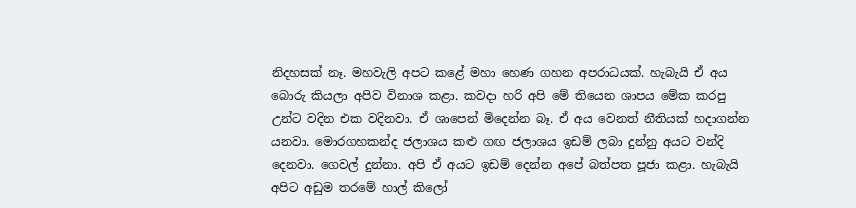නිදහසක් නෑ. මහවැලි අපට කළේ මහා හෙණ ගහන අපරාධයක්. හැබැයි ඒ අය බොරු කියලා අපිව විනාශ කළා. කවදා හරි අපි මේ තියෙන ශාපය මේක කරපු උන්ට වදින එක වදිනවා. ඒ ශාපෙන් මිදෙන්න බෑ. ඒ අය වෙනත් නීතියක් හදාගන්න යනවා. මොරගහකන්ද ජලාශය කළු ගඟ ජලාශය ඉඩම් ලබා දුන්නු අයට වන්දි දෙනවා. ගෙවල් දුන්නා. අපි ඒ අයට ඉඩම් දෙන්න අපේ බත්පත පූජා කළා. හැබැයි අපිට අඩුම තරමේ හාල් කිලෝ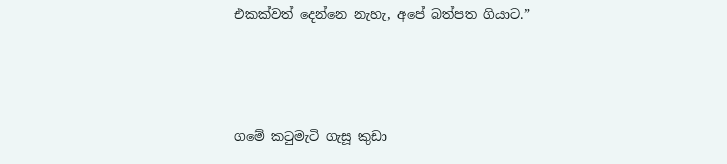එකක්වත් දෙන්නෙ නැහැ, අපේ බත්පත ගියාට.”



ගමේ කටුමැටි ගැසූ කුඩා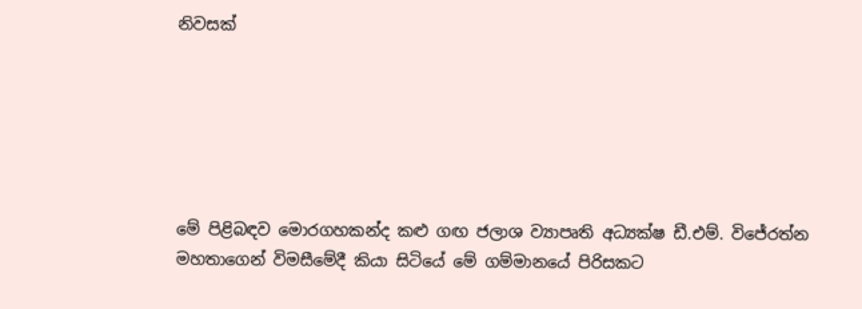නිවසක්






මේ පිළිබඳව මොරගහකන්ද කළු ගඟ ජලාශ ව්‍යාපෘති අධ්‍යක්ෂ ඩී.එම්. විජේරත්න මහතාගෙන් විමසීමේදී කියා සිටියේ මේ ගම්මානයේ පිරිසකට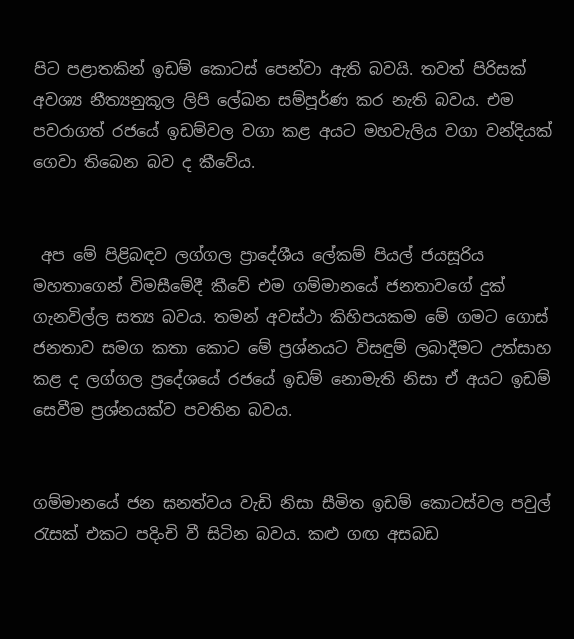පිට පළාතකින් ඉඩම් කොටස් පෙන්වා ඇති බවයි. තවත් පිරිසක් අවශ්‍ය නීත්‍යනුකූල ලිපි ලේඛන සම්පූර්ණ කර නැති බවය. එම පවරාගත් රජයේ ඉඩම්වල වගා කළ අයට මහවැලිය වගා වන්දියක් ගෙවා තිබෙන බව ද කීවේය.


 අප මේ පිළිබඳව ලග්ගල ප්‍රාදේශීය ලේකම් පියල් ජයසූරිය මහතාගෙන් විමසීමේදී කීවේ එම ගම්මානයේ ජනතාවගේ දුක් ගැනවිල්ල සත්‍ය බවය. තමන් අවස්ථා කිහිපයකම මේ ගමට ගොස් ජනතාව සමග කතා කොට මේ ප්‍රශ්නයට විසඳුම් ලබාදීමට උත්සාහ කළ ද ලග්ගල ප්‍රදේශයේ රජයේ ඉඩම් නොමැති නිසා ඒ අයට ඉඩම් සෙවීම ප්‍රශ්නයක්ව පවතින බවය.


ගම්මානයේ ජන ඝනත්වය වැඩි නිසා සීමිත ඉඩම් කොටස්වල පවුල් රැසක් එකට පදිංචි වී සිටින බවය. කළු ගඟ අසබඩ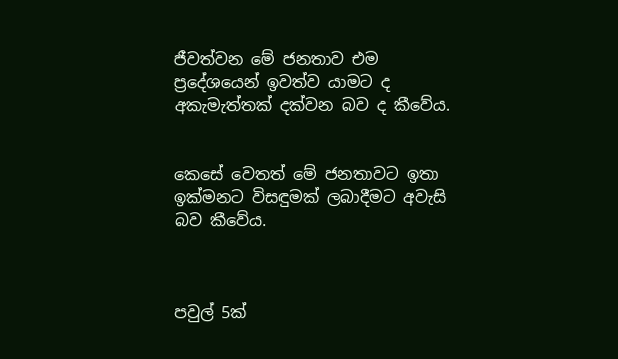ජීවත්වන මේ ජනතාව එම ප්‍රදේශයෙන් ඉවත්ව යාමට ද අකැමැත්තක් දක්වන බව ද කීවේය.


කෙසේ වෙතත් මේ ජනතාවට ඉතා ඉක්මනට විසඳුමක් ලබාදීමට අවැසි බව කීවේය.



පවුල් 5ක්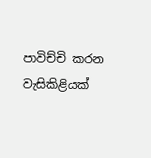පාවිච්චි කරන වැසිකිළියක්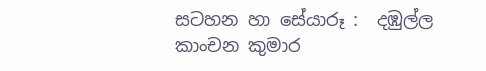සටහන හා සේයාරූ :  දඹුල්ල
කාංචන කුමාර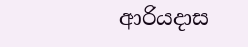ආරියදාස